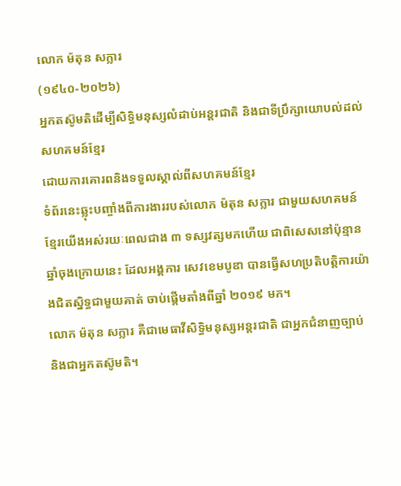លោក ម៉តុន សក្លារ
(១៩៤០-២០២៦)
អ្នកតស៊ូមតិដើម្បីសិទ្ធិមនុស្សលំដាប់អន្តរជាតិ និងជាទីប្រឹក្សាយោបល់ដល់សហគមន៍ខ្មែរ
ដោយការគោរពនិងទទួលស្គាល់ពីសហគមន៍ខ្មែរ
ទំព័រនេះឆ្លុះបញ្ចាំងពីការងាររបស់លោក ម៉តុន សក្លារ ជាមួយសហគមន៍ខ្មែរយើងអស់រយៈពេលជាង ៣ ទស្សវត្សមកហើយ ជាពិសេសនៅប៉ុន្មានឆ្នាំចុងក្រោយនេះ ដែលអង្គការ សេវខេមបូឌា បានធ្វើសហប្រតិបត្តិការយ៉ាងជិតស្និទ្ធជាមួយគាត់ ចាប់ផ្តើមតាំងពីឆ្នាំ ២០១៩ មក។
លោក ម៉តុន សក្លារ គឺជាមេធាវីសិទ្ធិមនុស្សអន្តរជាតិ ជាអ្នកជំនាញច្បាប់ និងជាអ្នកតស៊ូមតិ។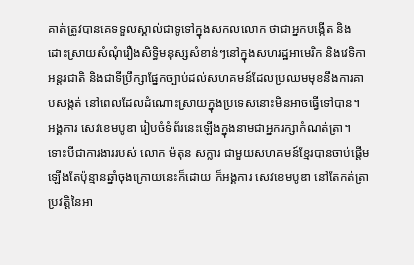គាត់ត្រូវបានគេទទួលស្គាល់ជាទូទៅក្នុងសកលលោក ថាជាអ្នកបង្កើត និងដោះស្រាយសំណុំរឿងសិទ្ធិមនុស្សសំខាន់ៗនៅក្នុងសហរដ្ឋអាមេរិក និងវេទិកាអន្តរជាតិ និងជាទីប្រឹក្សាផ្នែកច្បាប់ដល់សហគមន៍ដែលប្រឈមមុខនឹងការគាបសង្កត់ នៅពេលដែលដំណោះស្រាយក្នុងប្រទេសនោះមិនអាចធ្វើទៅបាន។
អង្គការ សេវខេមបូឌា រៀបចំទំព័រនេះឡើងក្នុងនាមជាអ្នករក្សាកំណត់ត្រា។ ទោះបីជាការងាររបស់ លោក ម៉តុន សក្លារ ជាមួយសហគមន៍ខ្មែរបានចាប់ផ្តើមឡើងតែប៉ុន្មានឆ្នាំចុងក្រោយនេះក៏ដោយ ក៏អង្គការ សេវខេមបូឌា នៅតែកត់ត្រាប្រវត្តិនៃអា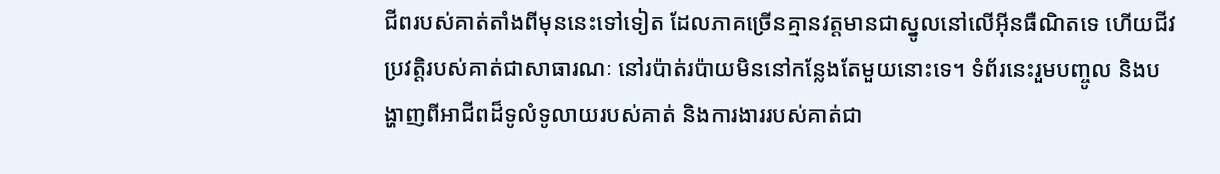ជីពរបស់គាត់តាំងពីមុននេះទៅទៀត ដែលភាគច្រើនគ្មានវត្តមានជាស្នូលនៅលើអ៊ីនធឺណិតទេ ហើយជីវប្រវត្តិរបស់គាត់ជាសាធារណៈ នៅរប៉ាត់រប៉ាយមិននៅកន្លែងតែមួយនោះទេ។ ទំព័រនេះរួមបញ្ចូល និងបង្ហាញពីអាជីពដ៏ទូលំទូលាយរបស់គាត់ និងការងាររបស់គាត់ជា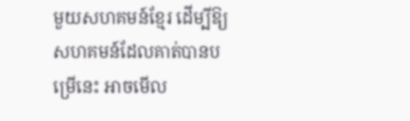មួយសហគមន៍ខ្មែរ ដើម្បីឱ្យសហគមន៍ដែលគាត់បានបម្រើនេះ អាចមើល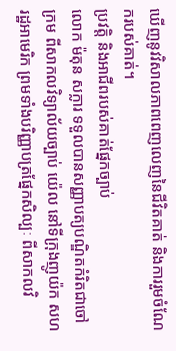ឃើញនូវវិសាលភាពពេញលេញនៃជីវិតគាត់ និងការរួមចំណែករបស់គាត់។
ប្រវត្តិ និងអាជីពរបស់គាត់ផ្នែកច្បាប់
លោក ម៉តុន សក្លារ ទទួលបានសញ្ញាបត្យបណ្ឌិតកំរិតជាចៅក្រម ពីសាកលវិទ្យាល័យច្បាប់ យ៉េល នៅទីក្រុងញូយ៉ក សហរដ្ឋអាមេរិក ព្រមទាំងបរិញ្ញាបត្រផ្នែកសិល្បៈ ពីសាកលវិ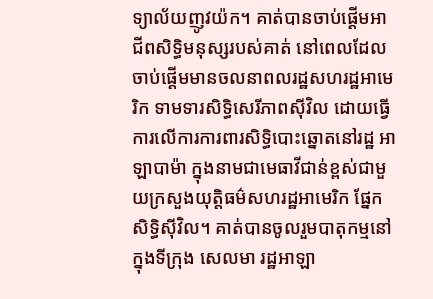ទ្យាល័យញូវយ៉ក។ គាត់បានចាប់ផ្តើមអាជីពសិទ្ធិមនុស្សរបស់គាត់ នៅពេលដែលចាប់ផ្តើមមានចលនាពលរដ្ឋសហរដ្ឋអាមេរិក ទាមទារសិទ្ធិសេរីភាពស៊ីវិល ដោយធ្វើការលើការការពារសិទ្ធិបោះឆ្នោតនៅរដ្ឋ អាឡាបាម៉ា ក្នុងនាមជាមេធាវីជាន់ខ្ពស់ជាមួយក្រសួងយុត្តិធម៌សហរដ្ឋអាមេរិក ផ្នែកសិទ្ធិស៊ីវិល។ គាត់បានចូលរួមបាតុកម្មនៅក្នុងទីក្រុង សេលមា រដ្ឋអាឡា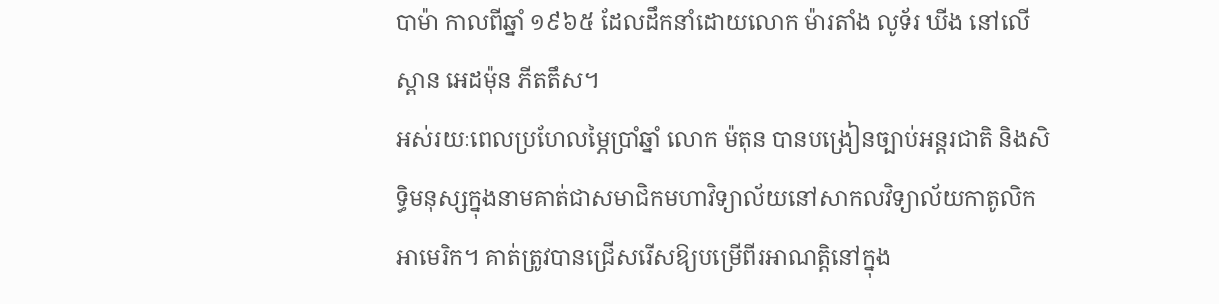បាម៉ា កាលពីឆ្នាំ ១៩៦៥ ដែលដឹកនាំដោយលោក ម៉ារតាំង លូទ័រ ឃីង នៅលើស្ពាន អេដម៉ុន ភីតតឹស។
អស់រយៈពេលប្រហែលម្ភៃប្រាំឆ្នាំ លោក ម៉តុន បានបង្រៀនច្បាប់អន្តរជាតិ និងសិទ្ធិមនុស្សក្នុងនាមគាត់ជាសមាជិកមហាវិទ្យាល័យនៅសាកលវិទ្យាល័យកាតូលិកអាមេរិក។ គាត់ត្រូវបានជ្រើសរើសឱ្យបម្រើពីរអាណត្តិនៅក្នុង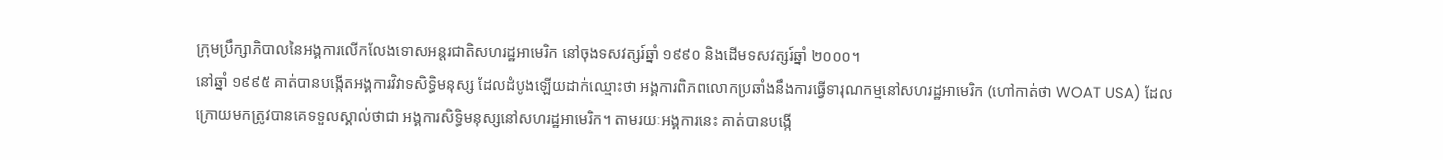ក្រុមប្រឹក្សាភិបាលនៃអង្គការលើកលែងទោសអន្តរជាតិសហរដ្ឋអាមេរិក នៅចុងទសវត្សរ៍ឆ្នាំ ១៩៩០ និងដើមទសវត្សរ៍ឆ្នាំ ២០០០។
នៅឆ្នាំ ១៩៩៥ គាត់បានបង្កើតអង្គការវិវាទសិទ្ធិមនុស្ស ដែលដំបូងឡើយដាក់ឈ្មោះថា អង្គការពិភពលោកប្រឆាំងនឹងការធ្វើទារុណកម្មនៅសហរដ្ឋអាមេរិក (ហៅកាត់ថា WOAT USA) ដែលក្រោយមកត្រូវបានគេទទួលស្គាល់ថាជា អង្គការសិទ្ធិមនុស្សនៅសហរដ្ឋអាមេរិក។ តាមរយៈអង្គការនេះ គាត់បានបង្កើ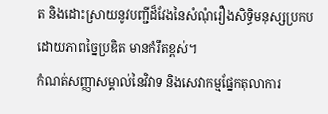ត និងដោះស្រាយនូវបញ្ជីដ៏វែងនៃសំណុំរឿងសិទ្ធិមនុស្សប្រកបដោយភាពច្នៃប្រឌិត មានកំរឹតខ្ពស់។
កំណត់សញ្ញាសម្គាល់នៃវិវាទ និងសេវាកម្មផ្នែកតុលាការ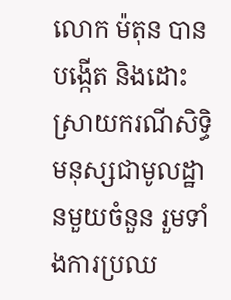លោក ម៉តុន បានបង្កើត និងដោះស្រាយករណីសិទ្ធិមនុស្សជាមូលដ្ឋានមួយចំនួន រួមទាំងការប្រឈ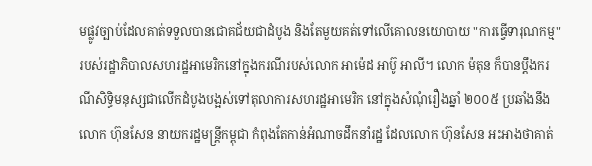មផ្លូវច្បាប់ដែលគាត់ទទួលបានជោគជ័យជាដំបូង និងតែមួយគត់ទៅលើគោលនយោបាយ "ការធ្វើទារុណកម្ម" របស់រដ្ឋាភិបាលសហរដ្ឋអាមេរិកនៅក្នុងករណីរបស់លោក អាម៉េដ អាប៊ូ អាលី។ លោក ម៉តុន ក៏បានប្តឹងករណីសិទ្ធិមនុស្សជាលើកដំបូងបង្អស់ទៅតុលាការសហរដ្ឋអាមេរិក នៅក្នុងសំណុំរឿងឆ្នាំ ២០០៥ ប្រឆាំងនឹងលោក ហ៊ុនសែន នាយករដ្ឋមន្ត្រីកម្ពុជា កំពុងតែកាន់អំណាចដឹកនាំរដ្ឋ ដែលលោក ហ៊ុនសែន អះអាងថាគាត់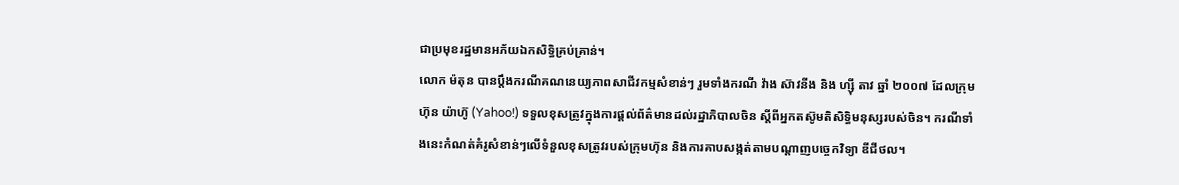ជាប្រមុខរដ្ឋមានអភ័យឯកសិទ្ធិគ្រប់គ្រាន់។
លោក ម៉តុន បានប្តឹងករណីគណនេយ្យភាពសាជីវកម្មសំខាន់ៗ រួមទាំងករណី វ៉ាង ស៊ាវនីង និង ហ្ស៊ី តាវ ឆ្នាំ ២០០៧ ដែលក្រុមហ៊ុន យ៉ាហ៊ូ (Yahoo!) ទទួលខុសត្រូវក្នុងការផ្តល់ព័ត៌មានដល់រដ្ឋាភិបាលចិន ស្តីពីអ្នកតស៊ូមតិសិទ្ធិមនុស្សរបស់ចិន។ ករណីទាំងនេះកំណត់គំរូសំខាន់ៗលើទំនួលខុសត្រូវរបស់ក្រុមហ៊ុន និងការគាបសង្កត់តាមបណ្តាញបច្ចេកវិទ្យា ឌីជីថល។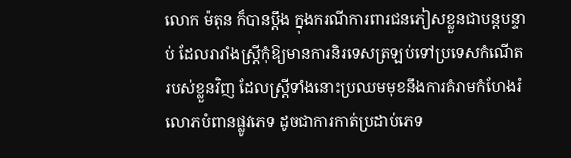លោក ម៉តុន ក៏បានប្តឹង ក្នុងករណីការពារជនភៀសខ្លួនជាបន្តបន្ទាប់ ដែលរារាំងស្ត្រីកុំឱ្យមានការនិរទេសត្រឡប់ទៅប្រទេសកំណើតរបស់ខ្លួនវិញ ដែលស្ត្រីទាំងនោះប្រឈមមុខនឹងការគំរាមកំហែងរំលោភបំពានផ្លូវភេទ ដូចជាការកាត់ប្រដាប់ភេទ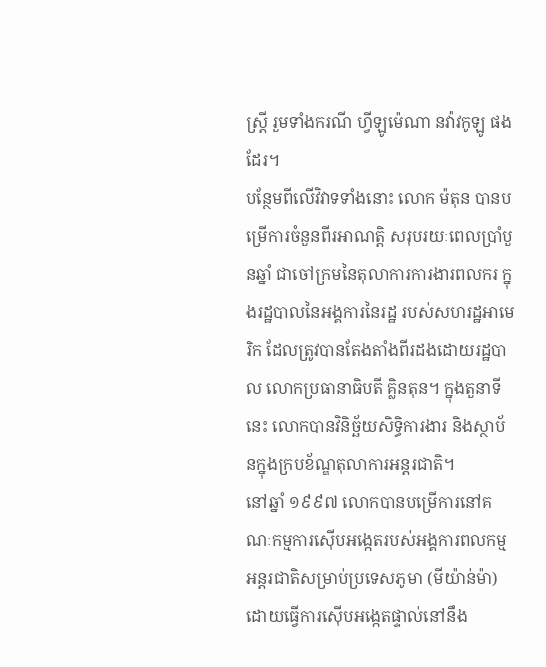ស្ត្រី រួមទាំងករណី ហ្វីឡូម៉េណា នវ៉ាវកូឡូ ផងដែរ។
បន្ថែមពីលើវិវាទទាំងនោះ លោក ម៉តុន បានបម្រើការចំនួនពីរអាណត្តិ សរុបរយៈពេលប្រាំបួនឆ្នាំ ជាចៅក្រមនៃតុលាការការងារពលករ ក្នុងរដ្ឋបាលនៃអង្គការនៃរដ្ឋ របស់សហរដ្ឋអាមេរិក ដែលត្រូវបានតែងតាំងពីរដងដោយរដ្ឋបាល លោកប្រធានាធិបតី គ្លិនតុន។ ក្នុងតួនាទីនេះ លោកបានវិនិច្ឆ័យសិទ្ធិការងារ និងស្ថាប័នក្នុងក្របខ័ណ្ឌតុលាការអន្តរជាតិ។
នៅឆ្នាំ ១៩៩៧ លោកបានបម្រើការនៅគណៈកម្មការស៊ើបអង្កេតរបស់អង្គការពលកម្មអន្តរជាតិសម្រាប់ប្រទេសភូមា (មីយ៉ាន់ម៉ា) ដោយធ្វើការស៊ើបអង្កេតផ្ទាល់នៅនឹង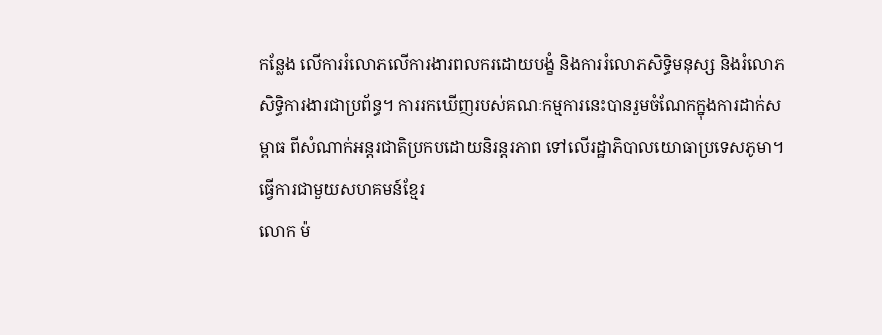កន្លែង លើការរំលោភលើការងារពលករដោយបង្ខំ និងការរំលោភសិទ្ធិមនុស្ស និងរំលោភសិទ្ធិការងារជាប្រព័ន្ធ។ ការរកឃើញរបស់គណៈកម្មការនេះបានរួមចំណែកក្នុងការដាក់សម្ពាធ ពីសំណាក់អន្តរជាតិប្រកបដោយនិរន្តរភាព ទៅលើរដ្ឋាភិបាលយោធាប្រទេសភូមា។
ធ្វើការជាមួយសហគមន៍ខ្មែរ
លោក ម៉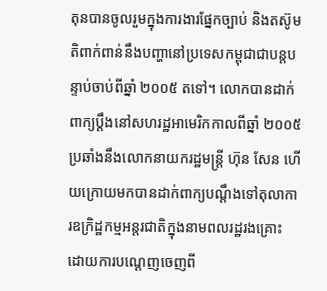តុនបានចូលរួមក្នុងការងារផ្នែកច្បាប់ និងតស៊ូមតិពាក់ពាន់នឹងបញ្ហានៅប្រទេសកម្ពុជាជាបន្តបន្ទាប់ចាប់ពីឆ្នាំ ២០០៥ តទៅ។ លោកបានដាក់ពាក្យប្ដឹងនៅសហរដ្ឋអាមេរិកកាលពីឆ្នាំ ២០០៥ ប្រឆាំងនឹងលោកនាយករដ្ឋមន្ត្រី ហ៊ុន សែន ហើយក្រោយមកបានដាក់ពាក្យបណ្តឹងទៅតុលាការឧក្រិដ្ឋកម្មអន្តរជាតិក្នុងនាមពលរដ្ឋរងគ្រោះ ដោយការបណ្តេញចេញពី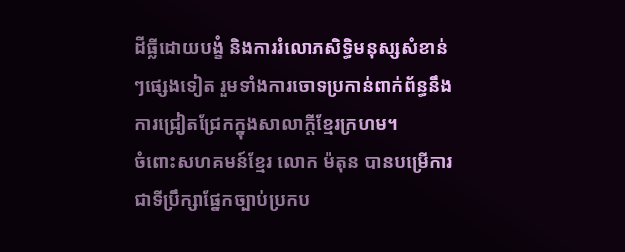ដីធ្លីដោយបង្ខំ និងការរំលោភសិទ្ធិមនុស្សសំខាន់ៗផ្សេងទៀត រួមទាំងការចោទប្រកាន់ពាក់ព័ន្ធនឹងការជ្រៀតជ្រែកក្នុងសាលាក្តីខ្មែរក្រហម។
ចំពោះសហគមន៍ខ្មែរ លោក ម៉តុន បានបម្រើការជាទីប្រឹក្សាផ្នែកច្បាប់ប្រកប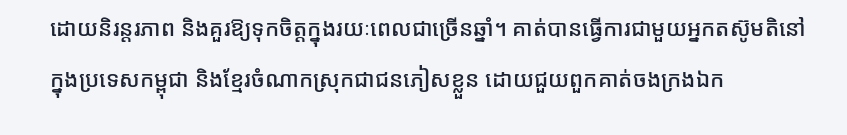ដោយនិរន្តរភាព និងគួរឱ្យទុកចិត្តក្នុងរយៈពេលជាច្រើនឆ្នាំ។ គាត់បានធ្វើការជាមួយអ្នកតស៊ូមតិនៅក្នុងប្រទេសកម្ពុជា និងខ្មែរចំណាកស្រុកជាជនភៀសខ្លួន ដោយជួយពួកគាត់ចងក្រងឯក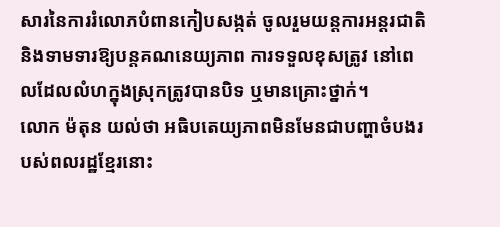សារនៃការរំលោភបំពានកៀបសង្កត់ ចូលរួមយន្តការអន្តរជាតិ និងទាមទារឱ្យបន្តគណនេយ្យភាព ការទទួលខុសត្រូវ នៅពេលដែលលំហក្នុងស្រុកត្រូវបានបិទ ឬមានគ្រោះថ្នាក់។
លោក ម៉តុន យល់ថា អធិបតេយ្យភាពមិនមែនជាបញ្ហាចំបងរបស់ពលរដ្ឋខ្មែរនោះ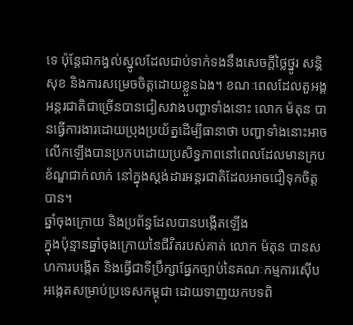ទេ ប៉ុន្តែជាកង្វល់ស្នូលដែលជាប់ទាក់ទងនឹងសេចក្តីថ្លៃថ្នូរ សន្តិសុខ និងការសម្រេចចិត្តដោយខ្លួនឯង។ ខណៈពេលដែលតួអង្គអន្តរជាតិជាច្រើនបានជៀសវាងបញ្ហាទាំងនោះ លោក ម៉តុន បានធ្វើការងារដោយប្រុងប្រយ័ត្នដើម្បីធានាថា បញ្ហាទាំងនោះអាចលើកឡើងបានប្រកបដោយប្រសិទ្ធភាពនៅពេលដែលមានក្របខ័ណ្ឌជាក់លាក់ នៅក្នុងស្តង់ដារអន្តរជាតិដែលអាចជឿទុកចិត្តបាន។
ឆ្នាំចុងក្រោយ និងប្រព័ន្ធដែលបានបង្កើតឡើង
ក្នុងប៉ុន្មានឆ្នាំចុងក្រោយនៃជីវិតរបស់គាត់ លោក ម៉តុន បានសហការបង្កើត និងធ្វើជាទីប្រឹក្សាផ្នែកច្បាប់នៃគណៈកម្មការស៊ើបអង្កេតសម្រាប់ប្រទេសកម្ពុជា ដោយទាញយកបទពិ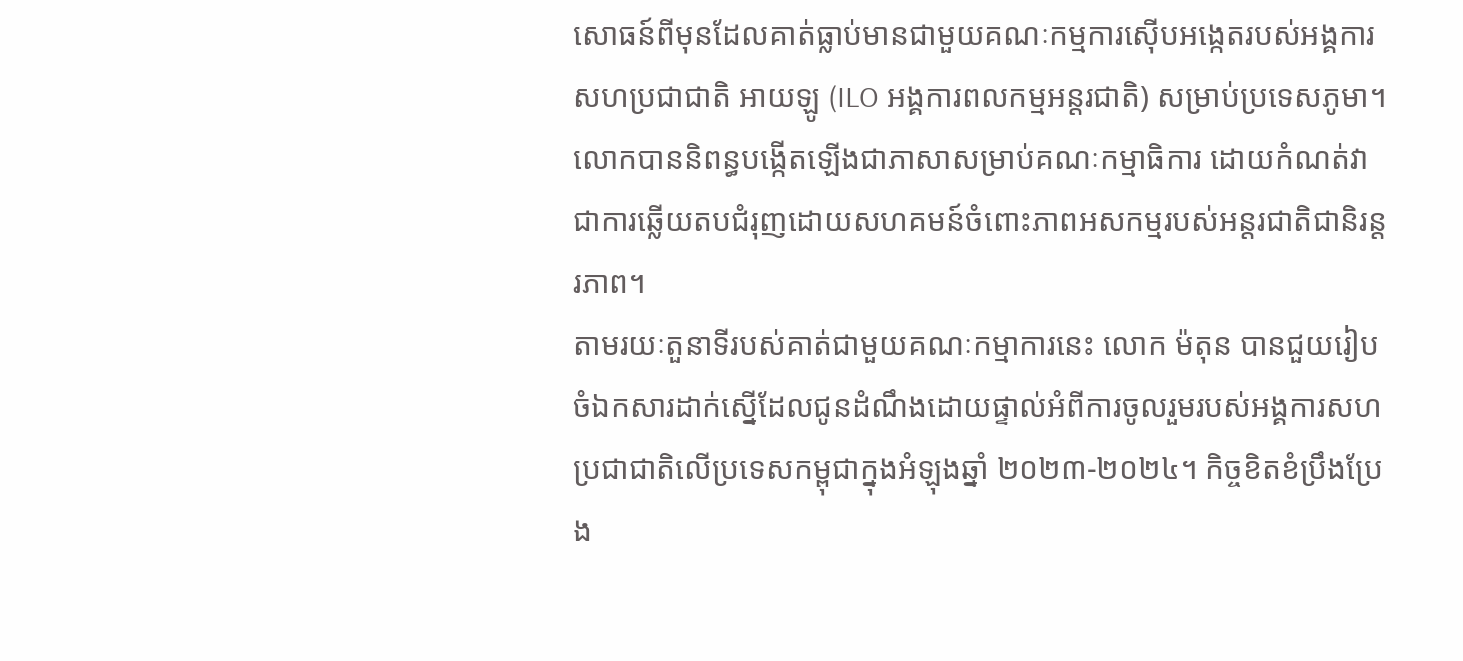សោធន៍ពីមុនដែលគាត់ធ្លាប់មានជាមួយគណៈកម្មការស៊ើបអង្កេតរបស់អង្គការសហប្រជាជាតិ អាយឡូ (ILO អង្គការពលកម្មអន្តរជាតិ) សម្រាប់ប្រទេសភូមា។ លោកបាននិពន្ធបង្កើតឡើងជាភាសាសម្រាប់គណៈកម្មាធិការ ដោយកំណត់វាជាការឆ្លើយតបជំរុញដោយសហគមន៍ចំពោះភាពអសកម្មរបស់អន្តរជាតិជានិរន្តរភាព។
តាមរយៈតួនាទីរបស់គាត់ជាមួយគណៈកម្មាការនេះ លោក ម៉តុន បានជួយរៀបចំឯកសារដាក់ស្នើដែលជូនដំណឹងដោយផ្ទាល់អំពីការចូលរួមរបស់អង្គការសហប្រជាជាតិលើប្រទេសកម្ពុជាក្នុងអំឡុងឆ្នាំ ២០២៣-២០២៤។ កិច្ចខិតខំប្រឹងប្រែង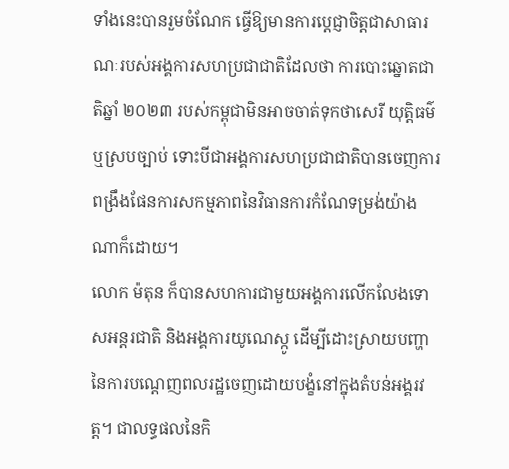ទាំងនេះបានរួមចំណែក ធ្វើឱ្យមានការប្តេជ្ញាចិត្តជាសាធារណៈរបស់អង្គការសហប្រជាជាតិដែលថា ការបោះឆ្នោតជាតិឆ្នាំ ២០២៣ របស់កម្ពុជាមិនអាចចាត់ទុកថាសេរី យុត្តិធម៌ ឬស្របច្បាប់ ទោះបីជាអង្គការសហប្រជាជាតិបានចេញការពង្រឹងផែនការសកម្មភាពនៃវិធានការកំណែទម្រង់យ៉ាងណាក៏ដោយ។
លោក ម៉តុន ក៏បានសហការជាមួយអង្គការលើកលែងទោសអន្តរជាតិ និងអង្គការយូណេស្កូ ដើម្បីដោះស្រាយបញ្ហានៃការបណ្តេញពលរដ្ឋចេញដោយបង្ខំនៅក្នុងតំបន់អង្គរវត្ត។ ជាលទ្ធផលនៃកិ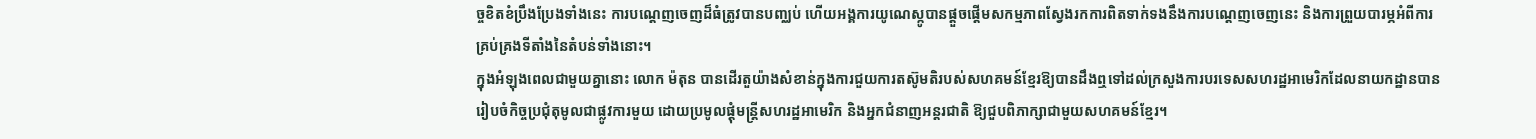ច្ចខិតខំប្រឹងប្រែងទាំងនេះ ការបណ្តេញចេញដ៏ធំត្រូវបានបញ្ឈប់ ហើយអង្គការយូណេស្កូបានផ្តួចផ្តើមសកម្មភាពស្វែងរកការពិតទាក់ទងនឹងការបណ្តេញចេញនេះ និងការព្រួយបារម្ភអំពីការគ្រប់គ្រងទីតាំងនៃតំបន់ទាំងនោះ។
ក្នុងអំឡុងពេលជាមួយគ្នានោះ លោក ម៉តុន បានដើរតួយ៉ាងសំខាន់ក្នុងការជួយការតស៊ូមតិរបស់សហគមន៍ខ្មែរឱ្យបានដឹងឮទៅដល់ក្រសួងការបរទេសសហរដ្ឋអាមេរិកដែលនាយកដ្ឋានបានរៀបចំកិច្ចប្រជុំតុមូលជាផ្លូវការមួយ ដោយប្រមូលផ្តុំមន្ត្រីសហរដ្ឋអាមេរិក និងអ្នកជំនាញអន្តរជាតិ ឱ្យជួបពិភាក្សាជាមួយសហគមន៍ខ្មែរ។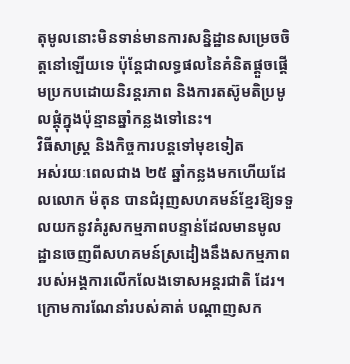តុមូលនោះមិនទាន់មានការសន្និដ្ឋានសម្រេចចិត្តនៅឡើយទេ ប៉ុន្តែជាលទ្ធផលនៃគំនិតផ្តួចផ្តើមប្រកបដោយនិរន្តរភាព និងការតស៊ូមតិប្រមូលផ្ដុំក្នុងប៉ុន្មានឆ្នាំកន្លងទៅនេះ។
វិធីសាស្រ្ត និងកិច្ចការបន្តទៅមុខទៀត
អស់រយៈពេលជាង ២៥ ឆ្នាំកន្លងមកហើយដែលលោក ម៉តុន បានជំរុញសហគមន៍ខ្មែរឱ្យទទួលយកនូវគំរូសកម្មភាពបន្ទាន់ដែលមានមូលដ្ឋានចេញពីសហគមន៍ស្រដៀងនឹងសកម្មភាពរបស់អង្គការលើកលែងទោសអន្តរជាតិ ដែរ។ ក្រោមការណែនាំរបស់គាត់ បណ្តាញសក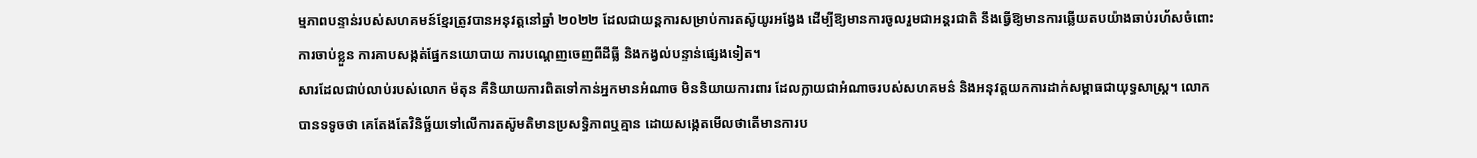ម្មភាពបន្ទាន់របស់សហគមន៍ខ្មែរត្រូវបានអនុវត្តនៅឆ្នាំ ២០២២ ដែលជាយន្តការសម្រាប់ការតស៊ូយូរអង្វែង ដើម្បីឱ្យមានការចូលរួមជាអន្តរជាតិ នឹងធ្វើឱ្យមានការឆ្លើយតបយ៉ាងឆាប់រហ័សចំពោះការចាប់ខ្លួន ការគាបសង្កត់ផ្នែកនយោបាយ ការបណ្តេញចេញពីដីធ្លី និងកង្វល់បន្ទាន់ផ្សេងទៀត។
សារដែលជាប់លាប់របស់លោក ម៉តុន គឺនិយាយការពិតទៅកាន់អ្នកមានអំណាច មិននិយាយការពារ ដែលក្លាយជាអំណាចរបស់សហគមន៌ និងអនុវត្តយកការដាក់សម្ពាធជាយុទ្ធសាស្ត្រ។ លោកបានទទូចថា គេតែងតែវិនិច្ឆ័យទៅលើការតស៊ូមតិមានប្រសទ្ធិភាពឬគ្មាន ដោយសង្កេតមើលថាតើមានការប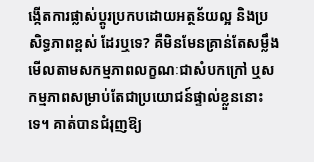ង្កើតការផ្លាស់ប្តូរប្រកបដោយអត្ថន័យល្អ និងប្រសិទ្ធភាពខ្ពស់ ដែរឬទេ? គឺមិនមែនគ្រាន់តែសម្លឹងមើលតាមសកម្មភាពលក្ខណៈជាសំបកក្រៅ ឬសកម្មភាពសម្រាប់តែជាប្រយោជន៍ផ្ទាល់ខ្លួននោះទេ។ គាត់បានជំរុញឱ្យ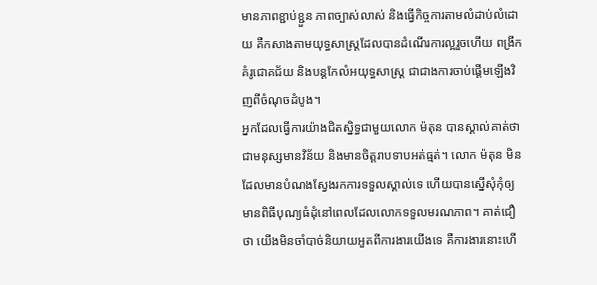មានភាពខ្ជាប់ខ្ជួន ភាពច្បាស់លាស់ និងធ្វើកិច្ចការតាមលំដាប់លំដោយ គឺកសាងតាមយុទ្ធសាស្ត្រដែលបានដំណើរការល្អរួចហើយ ពង្រីកគំរូជោគជ័យ និងបន្តកែលំអយុទ្ធសាស្រ្ត ជាជាងការចាប់ផ្តើមឡើងវិញពីចំណុចដំបូង។
អ្នកដែលធ្វើការយ៉ាងជិតស្និទ្ធជាមួយលោក ម៉តុន បានស្គាល់គាត់ថាជាមនុស្សមានវិន័យ និងមានចិត្តរាបទាបអត់ធ្មត់។ លោក ម៉តុន មិនដែលមានបំណងស្វែងរកការទទួលស្គាល់ទេ ហើយបានស្នើសុំកុំឲ្យមានពិធីបុណ្យធំដុំនៅពេលដែលលោកទទួលមរណភាព។ គាត់ជឿថា យើងមិនចាំបាច់និយាយអួតពីការងារយើងទេ គឺការងារនោះហើ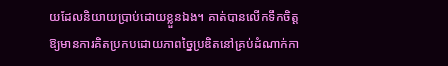យដែលនិយាយប្រាប់ដោយខ្លួនឯង។ គាត់បានលើកទឹកចិត្តឱ្យមានការគិតប្រកបដោយភាពច្នៃប្រឌិតនៅគ្រប់ដំណាក់កា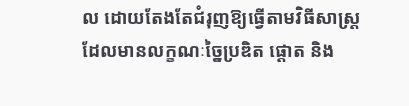ល ដោយតែងតែជំរុញឱ្យធ្វើតាមវិធីសាស្រ្តដែលមានលក្ខណៈច្នៃប្រឌិត ផ្តោត និង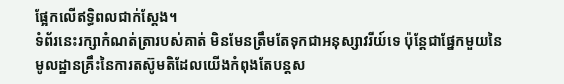ផ្អែកលើឥទ្ធិពលជាក់ស្តែង។
ទំព័រនេះរក្សាកំណត់ត្រារបស់គាត់ មិនមែនត្រឹមតែទុកជាអនុស្សាវរីយ៍ទេ ប៉ុន្តែជាផ្នែកមួយនៃមូលដ្ឋានគ្រឹះនៃការតស៊ូមតិដែលយើងកំពុងតែបន្តស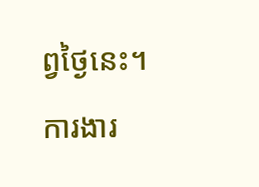ព្វថ្ងៃនេះ។
ការងារ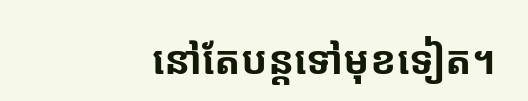នៅតែបន្តទៅមុខទៀត។